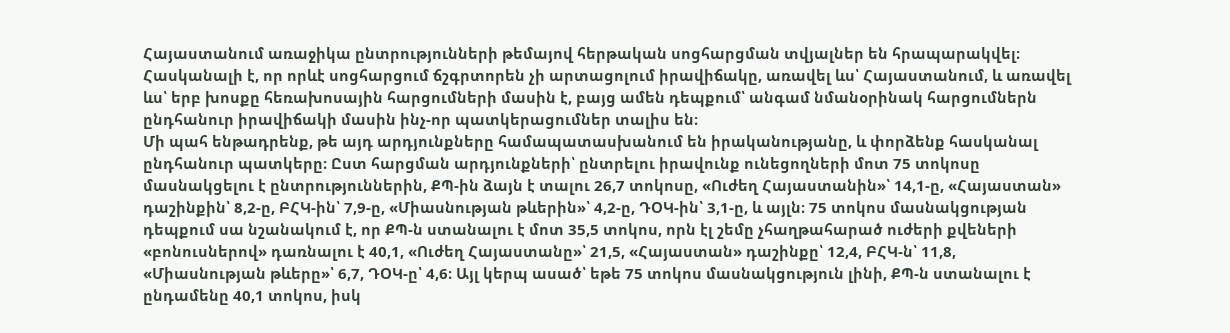Հայաստանում առաջիկա ընտրությունների թեմայով հերթական սոցհարցման տվյալներ են հրապարակվել։ Հասկանալի է, որ որևէ սոցհարցում ճշգրտորեն չի արտացոլում իրավիճակը, առավել ևս՝ Հայաստանում, և առավել ևս՝ երբ խոսքը հեռախոսային հարցումների մասին է, բայց ամեն դեպքում՝ անգամ նմանօրինակ հարցումներն ընդհանուր իրավիճակի մասին ինչ-որ պատկերացումներ տալիս են։
Մի պահ ենթադրենք, թե այդ արդյունքները համապատասխանում են իրականությանը, և փորձենք հասկանալ ընդհանուր պատկերը։ Ըստ հարցման արդյունքների՝ ընտրելու իրավունք ունեցողների մոտ 75 տոկոսը մասնակցելու է ընտրություններին, ՔՊ-ին ձայն է տալու 26,7 տոկոսը, «Ուժեղ Հայաստանին»՝ 14,1-ը, «Հայաստան» դաշինքին՝ 8,2-ը, ԲՀԿ-ին՝ 7,9-ը, «Միասնության թևերին»՝ 4,2-ը, ԴՕԿ-ին՝ 3,1-ը, և այլն։ 75 տոկոս մասնակցության դեպքում սա նշանակում է, որ ՔՊ-ն ստանալու է մոտ 35,5 տոկոս, որն էլ շեմը չհաղթահարած ուժերի քվեների «բոնուսներով» դառնալու է 40,1, «Ուժեղ Հայաստանը»՝ 21,5, «Հայաստան» դաշինքը՝ 12,4, ԲՀԿ-ն՝ 11,8, «Միասնության թևերը»՝ 6,7, ԴՕԿ-ը՝ 4,6։ Այլ կերպ ասած՝ եթե 75 տոկոս մասնակցություն լինի, ՔՊ-ն ստանալու է ընդամենը 40,1 տոկոս, իսկ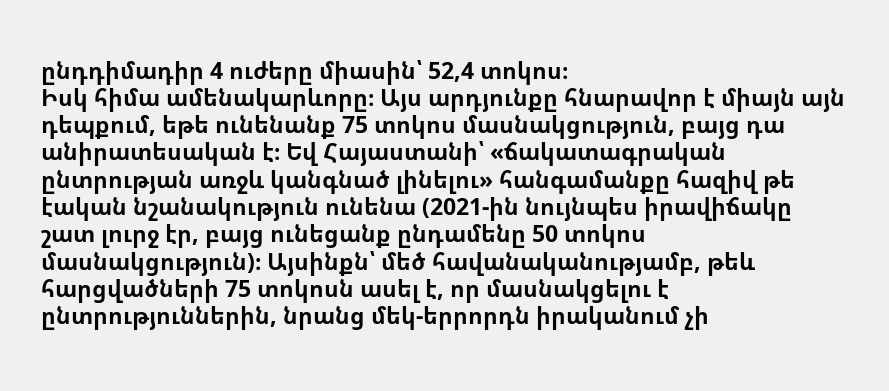ընդդիմադիր 4 ուժերը միասին՝ 52,4 տոկոս։
Իսկ հիմա ամենակարևորը։ Այս արդյունքը հնարավոր է միայն այն դեպքում, եթե ունենանք 75 տոկոս մասնակցություն, բայց դա անիրատեսական է։ Եվ Հայաստանի՝ «ճակատագրական ընտրության առջև կանգնած լինելու» հանգամանքը հազիվ թե էական նշանակություն ունենա (2021-ին նույնպես իրավիճակը շատ լուրջ էր, բայց ունեցանք ընդամենը 50 տոկոս մասնակցություն)։ Այսինքն՝ մեծ հավանականությամբ, թեև հարցվածների 75 տոկոսն ասել է, որ մասնակցելու է ընտրություններին, նրանց մեկ-երրորդն իրականում չի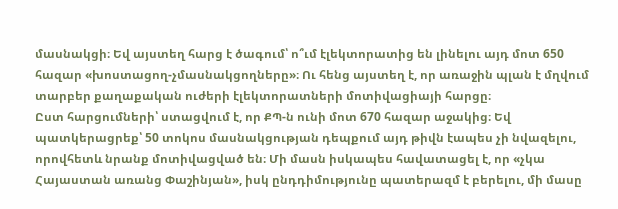մասնակցի։ Եվ այստեղ հարց է ծագում՝ ո՞ւմ էլեկտորատից են լինելու այդ մոտ 650 հազար «խոստացող-չմասնակցողները»։ Ու հենց այստեղ է, որ առաջին պլան է մղվում տարբեր քաղաքական ուժերի էլեկտորատների մոտիվացիայի հարցը։
Ըստ հարցումների՝ ստացվում է, որ ՔՊ-ն ունի մոտ 670 հազար աջակից։ Եվ պատկերացրեք՝ 50 տոկոս մասնակցության դեպքում այդ թիվն էապես չի նվազելու, որովհետև նրանք մոտիվացված են։ Մի մասն իսկապես հավատացել է, որ «չկա Հայաստան առանց Փաշինյան», իսկ ընդդիմությունը պատերազմ է բերելու, մի մասը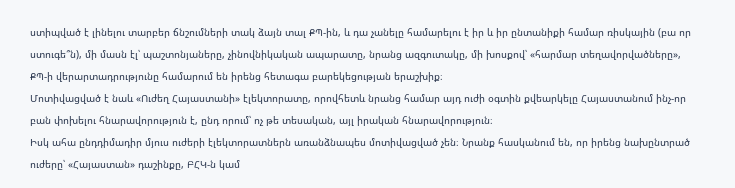ստիպված է լինելու տարբեր ճնշումների տակ ձայն տալ ՔՊ-ին, և դա չանելը համարելու է իր և իր ընտանիքի համար ռիսկային (բա որ ստուգե՞ն), մի մասն էլ՝ պաշտոնյաները, չինովնիկական ապարատը, նրանց ազգուտակը, մի խոսքով՝ «հարմար տեղավորվածները», ՔՊ-ի վերարտադրությունը համարում են իրենց հետագա բարեկեցության երաշխիք։
Մոտիվացված է նաև «Ուժեղ Հայաստանի» էլեկտորատը, որովհետև նրանց համար այդ ուժի օգտին քվեարկելը Հայաստանում ինչ-որ բան փոխելու հնարավորություն է, ընդ որում՝ ոչ թե տեսական, այլ իրական հնարավորություն։
Իսկ ահա ընդդիմադիր մյուս ուժերի էլեկտորատներն առանձնապես մոտիվացված չեն։ Նրանք հասկանում են, որ իրենց նախընտրած ուժերը՝ «Հայաստան» դաշինքը, ԲՀԿ-ն կամ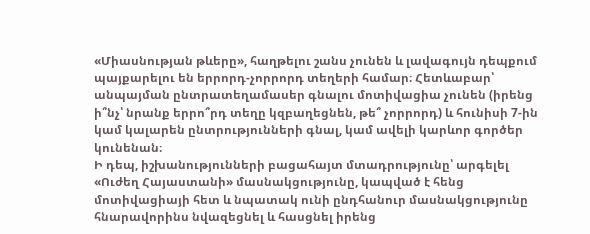«Միասնության թևերը», հաղթելու շանս չունեն և լավագույն դեպքում պայքարելու են երրորդ-չորրորդ տեղերի համար։ Հետևաբար՝ անպայման ընտրատեղամասեր գնալու մոտիվացիա չունեն (իրենց ի՞նչ՝ նրանք երրո՞րդ տեղը կզբաղեցնեն, թե՞ չորրորդ) և հունիսի 7-ին կամ կալարեն ընտրությունների գնալ, կամ ավելի կարևոր գործեր կունենան։
Ի դեպ, իշխանությունների բացահայտ մտադրությունը՝ արգելել «Ուժեղ Հայաստանի» մասնակցությունը, կապված է հենց մոտիվացիայի հետ և նպատակ ունի ընդհանուր մասնակցությունը հնարավորինս նվազեցնել և հասցնել իրենց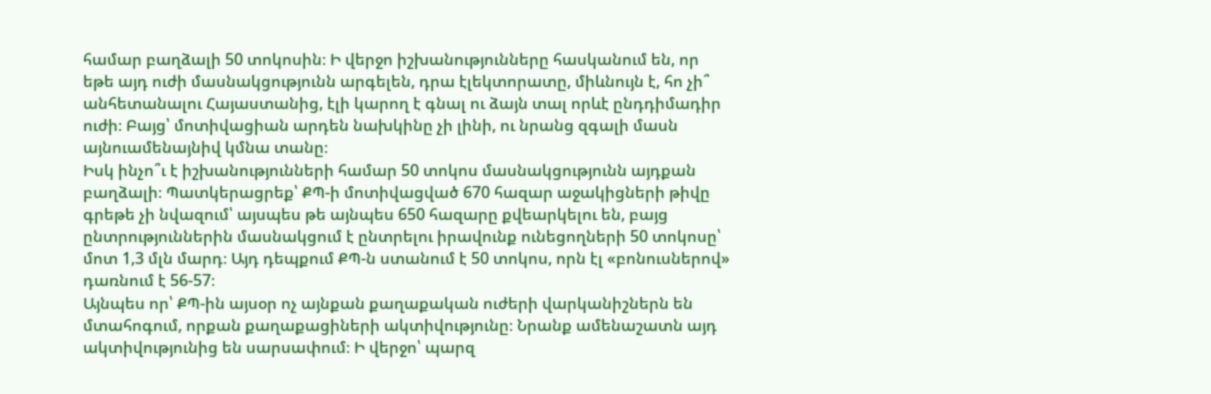համար բաղձալի 50 տոկոսին։ Ի վերջո իշխանությունները հասկանում են, որ եթե այդ ուժի մասնակցությունն արգելեն, դրա էլեկտորատը, միևնույն է, հո չի՞ անհետանալու Հայաստանից, էլի կարող է գնալ ու ձայն տալ որևէ ընդդիմադիր ուժի։ Բայց՝ մոտիվացիան արդեն նախկինը չի լինի, ու նրանց զգալի մասն այնուամենայնիվ կմնա տանը։
Իսկ ինչո՞ւ է իշխանությունների համար 50 տոկոս մասնակցությունն այդքան բաղձալի։ Պատկերացրեք՝ ՔՊ-ի մոտիվացված 670 հազար աջակիցների թիվը գրեթե չի նվազում՝ այսպես թե այնպես 650 հազարը քվեարկելու են, բայց ընտրություններին մասնակցում է ընտրելու իրավունք ունեցողների 50 տոկոսը՝ մոտ 1,3 մլն մարդ։ Այդ դեպքում ՔՊ-ն ստանում է 50 տոկոս, որն էլ «բոնուսներով» դառնում է 56-57։
Այնպես որ՝ ՔՊ-ին այսօր ոչ այնքան քաղաքական ուժերի վարկանիշներն են մտահոգում, որքան քաղաքացիների ակտիվությունը։ Նրանք ամենաշատն այդ ակտիվությունից են սարսափում։ Ի վերջո՝ պարզ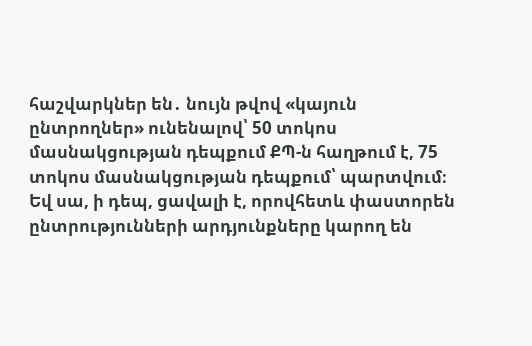հաշվարկներ են․ նույն թվով «կայուն ընտրողներ» ունենալով՝ 50 տոկոս մասնակցության դեպքում ՔՊ-ն հաղթում է, 75 տոկոս մասնակցության դեպքում՝ պարտվում։
Եվ սա, ի դեպ, ցավալի է, որովհետև փաստորեն ընտրությունների արդյունքները կարող են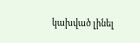կախված լինել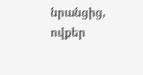նրանցից, ովքեր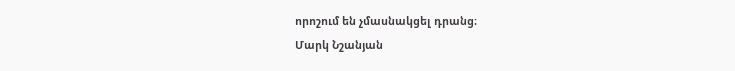որոշում են չմասնակցել դրանց։
Մարկ Նշանյան